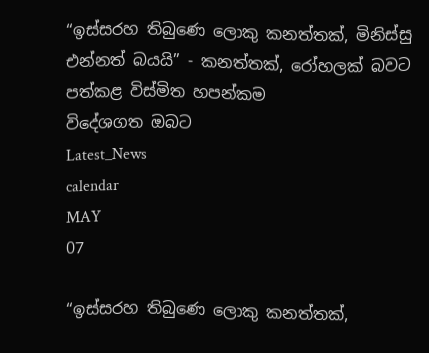“ඉස්සරහ තිබුණෙ ලොකු කනත්තක්, මිනිස්සු එන්නත් බයයි” - කනත්තක්, රෝහලක් බවට පත්කළ විස්මිත හපන්කම
විදේශගත ඔබට
Latest_News
calendar
MAY
07

“ඉස්සරහ තිබුණෙ ලොකු කනත්තක්,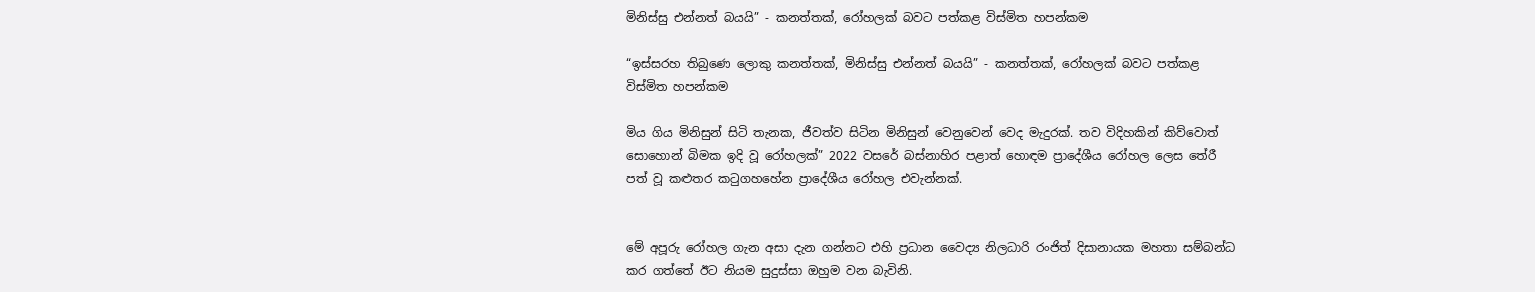මිනිස්සු එන්නත් බයයි” - කනත්තක්, රෝහලක් බවට පත්කළ විස්මිත හපන්කම

“ඉස්සරහ තිබුණෙ ලොකු කනත්තක්, මිනිස්සු එන්නත් බයයි” - කනත්තක්, රෝහලක් බවට පත්කළ විස්මිත හපන්කම

මිය ගිය මිනිසුන් සිටි තැනක, ජීවත්ව සිටින මිනිසුන් වෙනුවෙන් වෙද මැදුරක්. තව විදිහකින් කිව්වොත් සොහොන් බිමක ඉදි වූ රෝහලක්” 2022 වසරේ බස්නාහිර පළාත් හොඳම ප්‍රාදේශීය රෝහල ලෙස තේරී පත් වූ කළුතර කටුගහහේන ප්‍රාදේශීය රෝහල එවැන්නක්.


මේ අපූරු රෝහල ගැන අසා දැන ගන්නට එහි ප්‍රධාන වෛද්‍ය නිලධාරි රංජිත් දිසානායක මහතා සම්බන්ධ කර ගත්තේ ඊට නියම සුදුස්සා ඔහුම වන බැවිනි.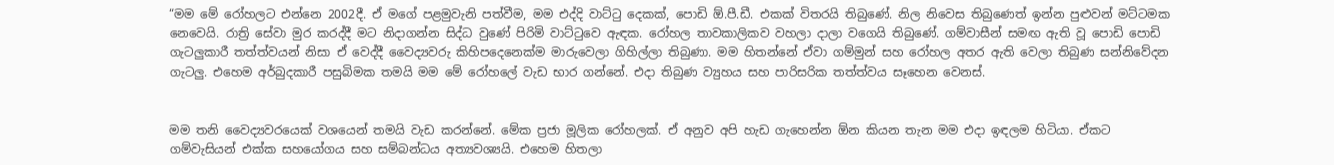“මම මේ රෝහලට එන්නෙ 2002දී. ඒ මගේ පළමුවැනි පත්වීම, මම එද්දි වාට්ටු දෙකක්, පොඩි ඕ.පී.ඩී. එකක් විතරයි තිබුණේ. නිල නිවෙස තිබුණෙත් ඉන්න පුළුවන් මට්ටමක නෙවෙයි. රාත්‍රි සේවා මුර කරද්දී මට නිදාගන්න සිද්ධ වුණේ පිරිමි වාට්ටුවෙ ඇඳක. රෝහල තාවකාලිකව වහලා දාලා වගෙයි තිබුණේ. ගම්වාසීන් සමඟ ඇති වූ පොඩි පොඩි ගැටලු‍කාරී තත්ත්වයන් නිසා ඒ වෙද්දී වෛද්‍යවරු කිහිපදෙනෙක්ම මාරුවෙලා ගිහිල්ලා තිබුණා. මම හිතන්නේ ඒවා ගම්මුන් සහ රෝහල අතර ඇති වෙලා තිබුණ සන්නිවේදන ගැටලු‍. එහෙම අර්බුදකාරී පසුබිමක තමයි මම මේ රෝහලේ වැඩ භාර ගන්නේ. එදා තිබුණ ව්‍යුහය සහ පාරිසරික තත්ත්වය සෑහෙන වෙනස්.


මම තනි වෛද්‍යවරයෙක් වශයෙන් තමයි වැඩ කරන්නේ. මේක ප්‍රජා මූලික රෝහලක්. ඒ අනුව අපි හැඩ ගැහෙන්න ඕන කියන තැන මම එදා ඉඳලම හිටියා. ඒකට ගම්වැසියන් එක්ක සහයෝගය සහ සම්බන්ධය අත්‍යවශ්‍යයි. එහෙම හිතලා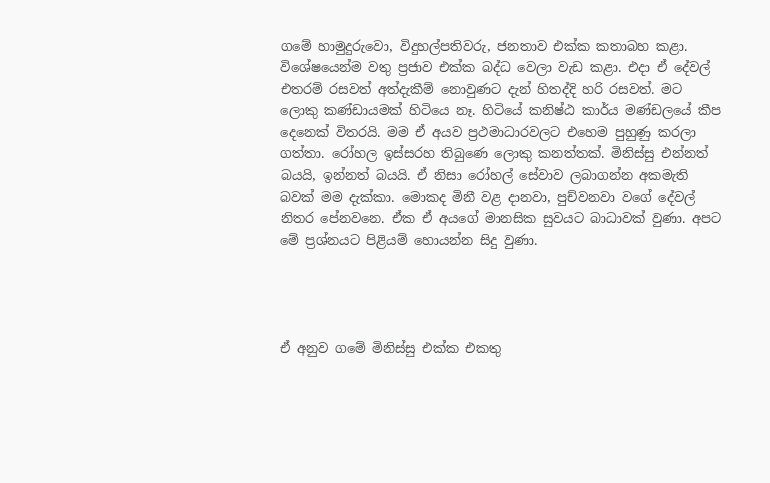ගමේ හාමුදුරුවො, විදුහල්පතිවරු, ජනතාව එක්ක කතාබහ කළා. විශේෂයෙන්ම වතු ප්‍රජාව එක්ක බද්ධ වෙලා වැඩ කළා. එදා ඒ දේවල් එතරම් රසවත් අත්දැකීම් නොවුණට දැන් හිතද්දි හරි රසවත්. මට ලොකු කණ්ඩායමක් හිටියෙ නෑ. හිටියේ කනිෂ්ඨ කාර්ය මණ්ඩලයේ කීප දෙනෙක් විතරයි. මම ඒ අයව ප්‍රථමාධාරවලට එහෙම පුහුණු කරලා ගත්තා. රෝහල ඉස්සරහ තිබුණෙ ලොකු කනත්තක්. මිනිස්සු එන්නත් බයයි, ඉන්නත් බයයි. ඒ නිසා රෝහල් සේවාව ලබාගන්න අකමැති බවක් මම දැක්කා. මොකද මිනී වළ දානවා, පුච්වනවා වගේ දේවල් නිතර පේනවනෙ. ඒක ඒ අයගේ මානසික සුවයට බාධාවක් වුණා. අපට මේ ප්‍රශ්නයට පිළියම් හොයන්න සිදු වුණා.




ඒ අනුව ගමේ මිනිස්සු එක්ක එකතු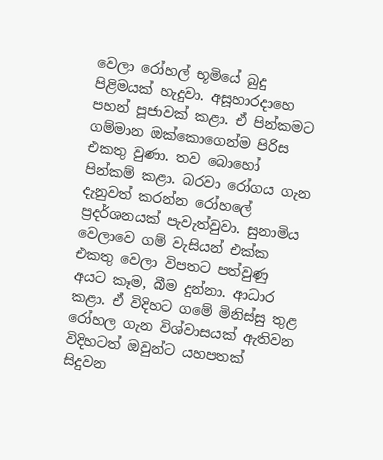වෙලා රෝහල් භූමියේ බුදු පිළිමයක් හැදුවා. අසූහාරදාහෙ පහන් පූජාවක් කළා. ඒ පින්කමට ගම්මාන ඔක්කොගෙන්ම පිරිස එකතු වුණා. තව බොහෝ පින්කම් කළා. බරවා රෝගය ගැන දැනුවත් කරන්න රෝහලේ ප්‍රදර්ශනයක් පැවැත්වුවා. සුනාමිය වෙලාවෙ ගම් වැසියන් එක්ක එකතු වෙලා විපතට පත්වුණු අයට කෑම, බීම දුන්නා. ආධාර කළා. ඒ විදිහට ගමේ මිනිස්සු තුළ රෝහල ගැන විශ්වාසයක් ඇතිවන විදිහටත් ඔවුන්ට යහපතක් සිදුවන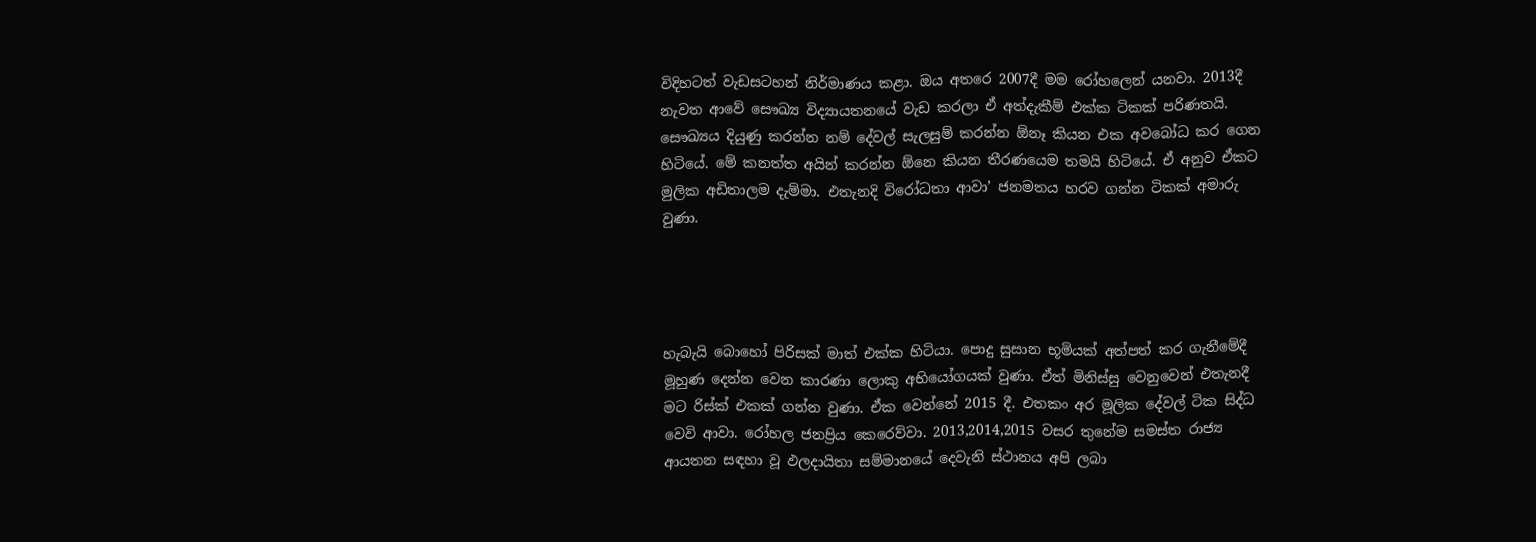විදිහටත් වැඩසටහන් නිර්මාණය කළා. ඔය අතරෙ 2007දී මම රෝහලෙන් යනවා. 2013දී නැවත ආවේ සෞඛ්‍ය විද්‍යායතනයේ වැඩ කරලා ඒ අත්දැකීම් එක්ක ටිකක් පරිණතයි. සෞඛ්‍යය දියුණු කරන්න නම් දේවල් සැලසුම් කරන්න ඕනෑ කියන එක අවබෝධ කර ගෙන හිටියේ. මේ කනත්ත අයින් කරන්න ඕනෙ කියන තීරණයෙම තමයි හිටියේ. ඒ අනුව ඒකට මුලික අඩිතාලම දැම්මා. එතැනදි විරෝධතා ආවා’ ජනමතය හරව ගන්න ටිකක් අමාරු වුණා.




හැබැයි බොහෝ පිරිසක් මාත් එක්ක හිටියා. පොදු සුසාන භූමියක් අත්පත් කර ගැනීමේදී මූහුණ දෙන්න වෙන කාරණා ලොකු අභියෝගයක් වුණා. ඒත් මිනිස්සු වෙනුවෙන් එතැනදී මට රිස්ක් එකක් ගන්න වුණා. ඒක වෙන්නේ 2015 දී. එතකං අර මූලික දේවල් ටික සිද්ධ වෙවි ආවා. රෝහල ජනප්‍රිය කෙරෙව්වා. 2013,2014,2015 වසර තුනේම සමස්ත රාජ්‍ය ආයතන සඳහා වූ ඵලදායිතා සම්මානයේ දෙවැනි ස්ථානය අපි ලබා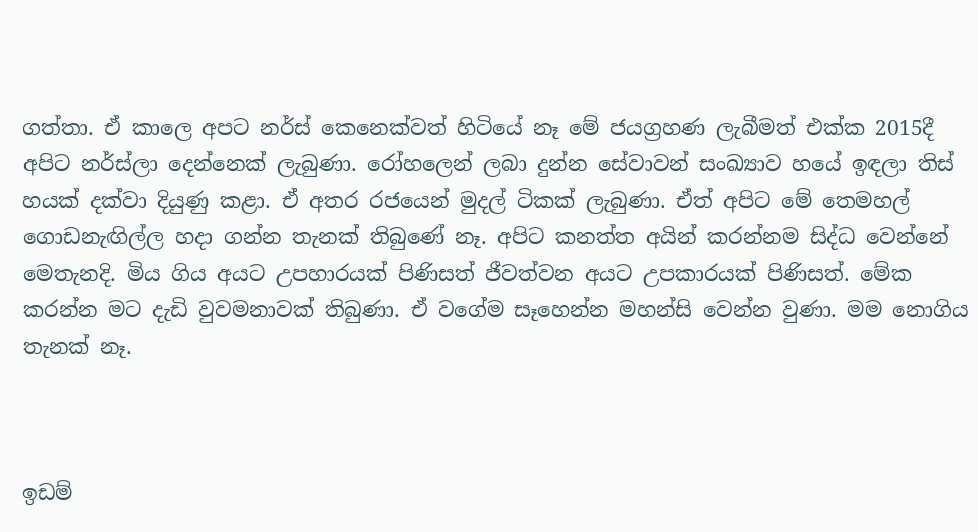ගත්තා. ඒ කාලෙ අපට නර්ස් කෙනෙක්වත් හිටියේ නෑ මේ ජයග්‍රහණ ලැබීමත් එක්ක 2015දී අපිට නර්ස්ලා දෙන්නෙක් ලැබුණා. රෝහලෙන් ලබා දුන්න සේවාවන් සංඛ්‍යාව හයේ ඉඳලා තිස් හයක් දක්වා දියුණු කළා. ඒ අතර රජයෙන් මුදල් ටිකක් ලැබුණා. ඒත් අපිට මේ තෙමහල් ගොඩනැඟිල්ල හදා ගන්න තැනක් තිබුණේ නෑ. අපිට කනත්ත අයින් කරන්නම සිද්ධ වෙන්නේ මෙතැනදි. මිය ගිය අයට උපහාරයක් පිණිසත් ජීවත්වන අයට උපකාරයක් පිණිසත්. මේක කරන්න මට දැඩි වුවමනාවක් තිබුණා. ඒ වගේම සෑහෙන්න මහන්සි වෙන්න වුණා. මම නොගිය තැනක් නෑ.



ඉඩම්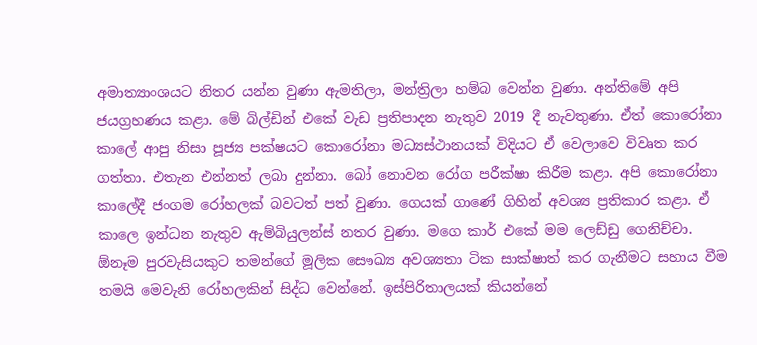අමාත්‍යාංශයට නිතර යන්න වුණා ඇමතිලා, මන්ත්‍රිලා හම්බ වෙන්න වුණා. අන්තිමේ අපි ජයග්‍රහණය කළා. මේ බිල්ඩින් එකේ වැඩ ප්‍රතිපාදන නැතුව 2019 දී නැවතුණා. ඒත් කොරෝනා කාලේ ආපු නිසා පූජ්‍ය පක්ෂයට කොරෝනා මධ්‍යස්ථානයක් විදියට ඒ වෙලාවෙ විවෘත කර ගත්තා. එතැන එන්නත් ලබා දුන්නා. බෝ නොවන රෝග පරීක්ෂා කිරීම කළා. අපි කොරෝනා කාලේදී ජංගම රෝහලක් බවටත් පත් වුණා. ගෙයක් ගාණේ ගිහින් අවශ්‍ය ප්‍රතිකාර කළා. ඒ කාලෙ ඉන්ධන නැතුව ඇම්බියුලන්ස් නතර වුණා. මගෙ කාර් එකේ මම ලෙඩ්ඩු ගෙනිච්චා. ඕනෑම පුරවැසියකුට තමන්ගේ මූලික සෞඛ්‍ය අවශ්‍යතා ටික සාක්ෂාත් කර ගැනීමට සහාය වීම තමයි මෙවැනි රෝහලකින් සිද්ධ වෙන්නේ. ඉස්පිරිතාලයක් කියන්නේ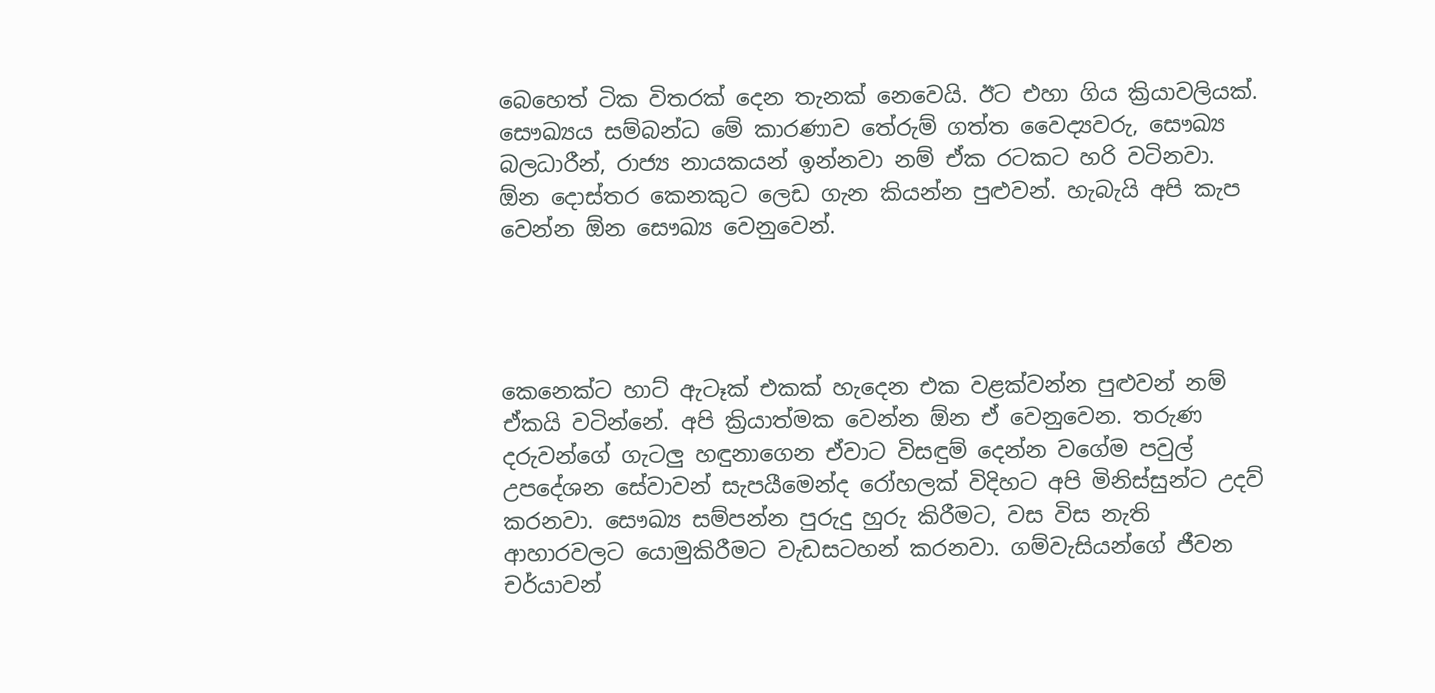බෙහෙත් ටික විතරක් දෙන තැනක් නෙවෙයි. ඊට එහා ගිය ක්‍රියාවලියක්. සෞඛ්‍යය සම්බන්ධ මේ කාරණාව තේරුම් ගත්ත වෛද්‍යවරු, සෞඛ්‍ය බලධාරීන්, රාජ්‍ය නායකයන් ඉන්නවා නම් ඒක රටකට හරි වටිනවා. ඕන ‍දොස්තර කෙනකුට ලෙඩ ගැන කියන්න පුළුවන්. හැබැයි අපි කැප වෙන්න ඕන සෞඛ්‍ය වෙනුවෙන්.




කෙනෙක්ට හාට් ඇටෑක් එකක් හැදෙන එක වළක්වන්න පුළුවන් නම් ඒකයි වටින්නේ. අපි ක්‍රියාත්මක වෙන්න ඕන ඒ වෙනුවෙන. තරුණ දරුවන්ගේ ගැටලු‍ හඳුනාගෙන ඒවාට විසඳුම් දෙන්න වගේම පවුල් උපදේශන සේවාවන් සැපයීමෙන්ද රෝහලක් විදිහට අපි මිනිස්සුන්ට උදව් කරනවා. සෞඛ්‍ය සම්පන්න පුරුදු හුරු කිරීමට, වස විස නැති ආහාරවලට යොමුකිරීමට වැඩසටහන් කරනවා. ගම්වැසියන්ගේ ජීවන චර්යාවන්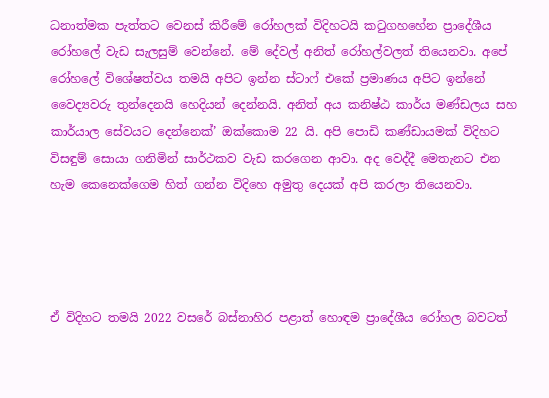ධනාත්මක පැත්තට වෙනස් කිරීමේ රෝහලක් විදිහටයි කටුගහහේන ප්‍රාදේශීය රෝහලේ වැඩ සැලසුම් වෙන්නේ. මේ දේවල් අනිත් රෝහල්වලත් තියෙනවා. අපේ රෝහලේ විශේෂත්වය තමයි අපිට ඉන්න ස්ටාෆ් එකේ ප්‍රමාණය අපිට ඉන්නේ වෛද්‍යවරු තුන්දෙනයි හෙදියන් දෙන්නයි. අනිත් අය කනිෂ්ඨ කාර්ය මණ්ඩලය සහ කාර්යාල සේවයට දෙන්නෙක්’ ඔක්කොම 22 යි. අපි පොඩි කණ්ඩායමක් විදිහට විසඳුම් සොයා ගනිමින් සාර්ථකව වැඩ කරගෙන ආවා. අද වෙද්දී මෙතැනට එන හැම කෙනෙක්ගෙම හිත් ගන්න විදිහෙ අමුතු දෙයක් අපි කරලා තියෙනවා.




ඒ විදිහට තමයි 2022 වසරේ බස්නාහිර පළාත් හොඳම ප්‍රාදේශීය රෝහල බවටත්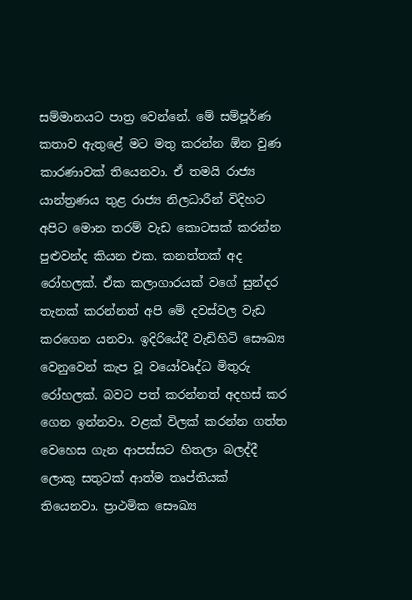සම්මානයට පාත්‍ර වෙන්නේ. මේ සම්පූර්ණ කතාව ඇතුළේ මට මතු කරන්න ඕන වුණ කාරණාවක් තියෙනවා. ඒ තමයි රාජ්‍ය යාන්ත්‍රණය තුළ රාජ්‍ය නිලධාරීන් විදිහට අපිට මොන තරම් වැඩ කොටසක් කරන්න පුළුවන්ද කියන එක. කනත්තක් අද රෝහලක්. ඒක කලාගාරයක් වගේ සුන්දර තැනක් කරන්නත් අපි මේ දවස්වල වැඩ කරගෙන යනවා. ඉදිරියේදී වැඩිහිටි සෞඛ්‍ය වෙනුවෙන් කැප වූ වයෝවෘද්ධ මිතුරු රෝහලක්. බවට පත් කරන්නත් අදහස් කර ගෙන ඉන්නවා. වළක් විලක් කරන්න ගත්ත වෙහෙස ගැන ආපස්සට හිතලා බලද්දී ලොකු සතුටක් ආත්ම තෘප්තියක් තියෙනවා. ප්‍රාථමික සෞඛ්‍ය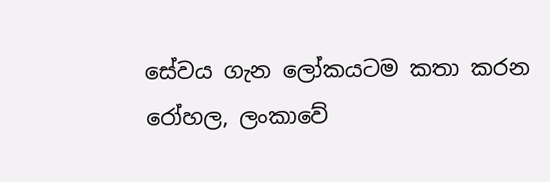සේවය ගැන ලෝකයටම කතා කරන රෝහල, ලංකාවේ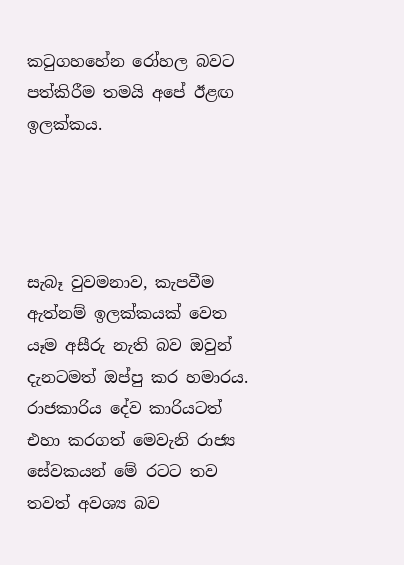කටුගහහේන රෝහල බවට පත්කිරීම තමයි අපේ ඊළඟ ඉලක්කය.




සැබෑ වුවමනාව, කැපවීම ඇත්නම් ඉලක්කයක් වෙත යෑම අසීරු නැති බව ඔවුන් දැනටමත් ඔප්පු කර හමාරය. රාජකාරිය දේව කාරියටත් එහා කරගත් මෙවැනි රාජ්‍ය සේවකයන් මේ රටට තව තවත් අවශ්‍ය බව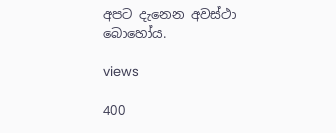අපට දැනෙන අවස්ථා බොහෝය.

views

400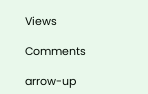Views

Comments

arrow-up